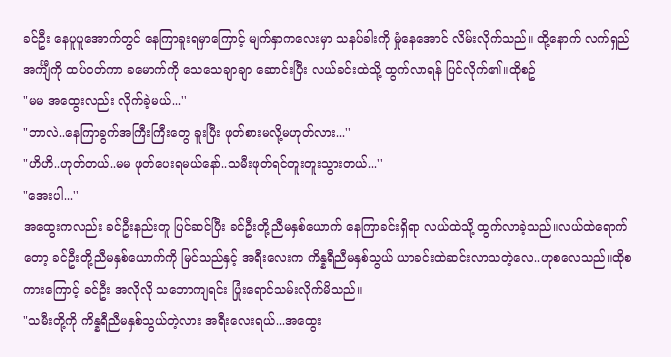ခင်ဦး နေပူပူအောက်တွင် နေကြာခူးရမှာကြောင့် မျက်နှာကလေးမှာ သနပ်ခါးကို မှုံနေအောင် လိမ်းလိုက်သည်။ ထို့နောက် လက်ရှည်အင်္ကျီကို ထပ်ဝတ်ကာ ခမောက်ကို သေသေချာချာ ဆောင်းပြီး လယ်ခင်းထဲသို့ ထွက်လာရန် ပြင်လိုက်၏။ထိုစဥ်
"မမ အထွေးလည်း လိုက်ခဲ့မယ်...''
"ဘာလဲ..နေကြာခွက်အကြီးကြီးတွေ ခူးပြီး ဖုတ်စားမလို့မဟုတ်လား...''
"ဟိဟိ..ဟုတ်တယ်..မမ ဖုတ်ပေးရမယ်နော်..သမီးဖုတ်ရင်တူးတူးသွားတယ်...''
"အေးပါ...''
အထွေးကလည်း ခင်ဦးနည်းတူ ပြင်ဆင်ပြီး ခင်ဦးတို့ညီမနှစ်ယောက် နေကြာခင်းရှိရာ လယ်ထဲသို့ ထွက်လာခဲ့သည်။လယ်ထဲရောက်တော့ ခင်ဦးတို့ညီမနှစ်ယောက်ကို မြင်သည်နှင့် အရီးလေးက ကိန္နရီညီမနှစ်သွယ် ယာခင်းထဲဆင်းလာသတဲ့လေ..ဟုစလေသည်။ထိုစကားကြောင့် ခင်ဦး အလိုလို သဘောကျရင်း ပြုံးရောင်သမ်းလိုက်မိသည်။
"သမီးတို့ကို ကိန္နရီညီမနှစ်သွယ်တဲ့လား အရီးလေးရယ်...အထွေး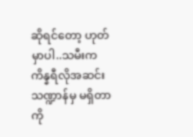ဆိုရင်တော့ ဟုတ်မှာပါ..သမီးက ကိန္နရီလိုအဆင်းသဏ္ဍာန်မှ မရှိတာကို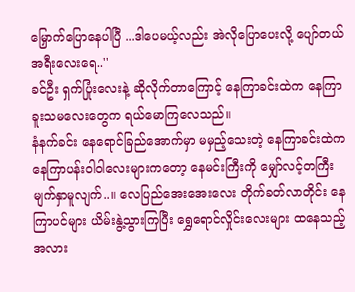မြှောက်ပြောနေပါပြီ ...ဒါပေမယ့်လည်း အဲလိုပြောပေးလို့ ပျော်တယ် အရီးလေးရေ..''
ခင်ဦး ရှက်ပြုံးလေးနဲ့ ဆိုလိုက်တာကြောင့် နေကြာခင်းထဲက နေကြာခူးသမလေးတွေက ရယ်မောကြလေသည်။
နံနက်ခင်း နေရောင်ခြည်အောက်မှာ မမှည့်သေးတဲ့ နေကြာခင်းထဲက နေကြာပန်းဝါဝါလေးများကတော့ နေမင်းကြီးကို မျှော်လင့်တကြီး မျက်နှာမူလျက်..။ လေပြည်အေးအေးလေး တိုက်ခတ်လာတိုင်း နေကြာပင်များ ယိမ်းနွဲ့သွားကြပြီး ရွှေရောင်လှိုင်းလေးများ ထနေသည့်အလား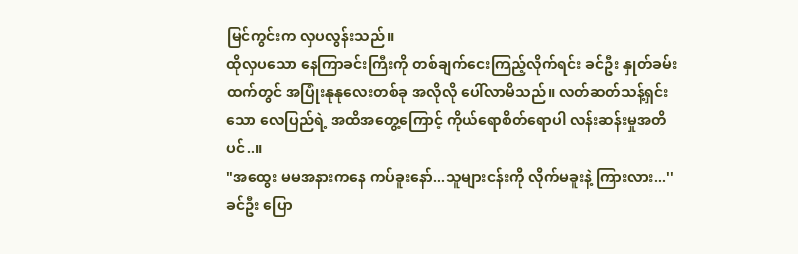မြင်ကွင်းက လှပလွန်းသည်။
ထိုလှပသော နေကြာခင်းကြီးကို တစ်ချက်ငေးကြည့်လိုက်ရင်း ခင်ဦး နှုတ်ခမ်းထက်တွင် အပြုံးနုနုလေးတစ်ခု အလိုလို ပေါ်လာမိသည်။ လတ်ဆတ်သန့်ရှင်းသော လေပြည်ရဲ့ အထိအတွေ့ကြောင့် ကိုယ်ရောစိတ်ရောပါ လန်းဆန်းမှုအတိပင်..။
"အထွေး မမအနားကနေ ကပ်ခူးနော်...သူများငန်းကို လိုက်မခူးနဲ့ ကြားလား...''
ခင်ဦး ပြော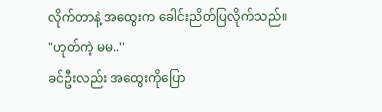လိုက်တာနဲ့ အထွေးက ခေါင်းညိတ်ပြလိုက်သည်။
"ဟုတ်ကဲ့ မမ..''
ခင်ဦးလည်း အထွေးကိုပြော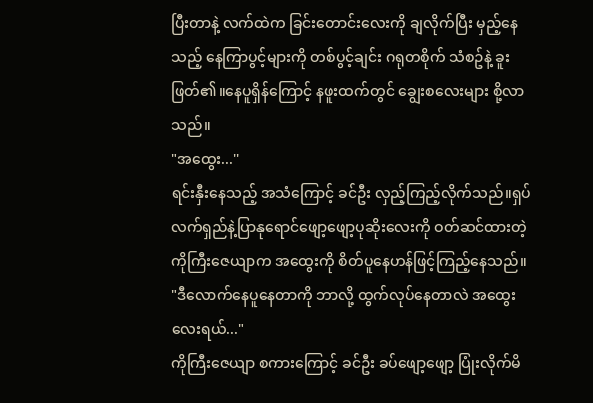ပြီးတာနဲ့ လက်ထဲက ခြင်းတောင်းလေးကို ချလိုက်ပြီး မှည့်နေသည့် နေကြာပွင့်များကို တစ်ပွင့်ချင်း ဂရုတစိုက် သံစဥ်နဲ့ ခူးဖြတ်၏။နေပူရှိန်ကြောင့် နဖူးထက်တွင် ချွေးစလေးများ စို့လာသည်။
"အထွေး...''
ရင်းနှီးနေသည့် အသံကြောင့် ခင်ဦး လှည့်ကြည့်လိုက်သည်။ရှပ်လက်ရှည်နဲ့ပြာနုရောင်ဖျော့ဖျော့ပုဆိုးလေးကို ဝတ်ဆင်ထားတဲ့ ကိုကြီးဇေယျာက အထွေးကို စိတ်ပူနေဟန်ဖြင့်ကြည့်နေသည်။
"ဒီလောက်နေပူနေတာကို ဘာလို့ ထွက်လုပ်နေတာလဲ အထွေးလေးရယ်..."
ကိုကြီးဇေယျာ စကားကြောင့် ခင်ဦး ခပ်ဖျော့ဖျော့ ပြုံးလိုက်မိ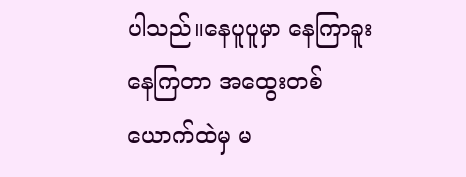ပါသည်။နေပူပူမှာ နေကြာခူးနေကြတာ အထွေးတစ်ယောက်ထဲမှ မ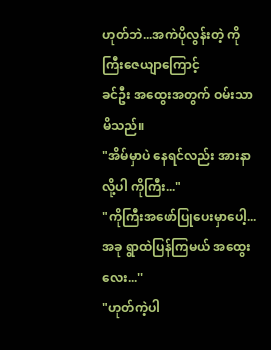ဟုတ်ဘဲ...အကဲပိုလွန်းတဲ့ ကိုကြီးဇေယျာကြောင့်
ခင်ဦး အထွေးအတွက် ဝမ်းသာမိသည်။
"အိမ်မှာပဲ နေရင်လည်း အားနာလို့ပါ ကိုကြီး..."
"ကိုကြီးအဖော်ပြုပေးမှာပေါ့...အခု ရွာထဲပြန်ကြမယ် အထွေးလေး...''
"ဟုတ်ကဲ့ပါ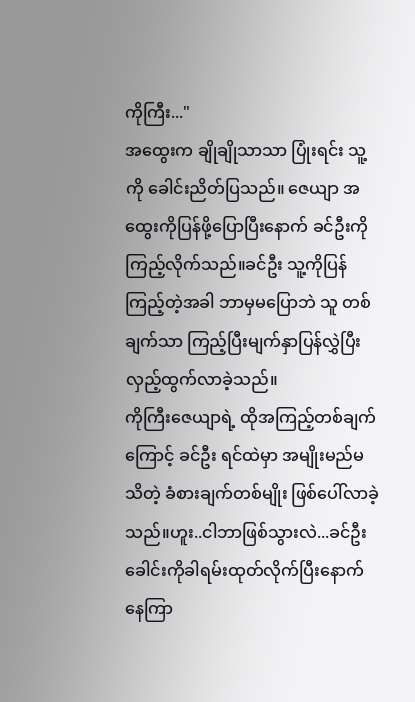ကိုကြီး..."
အထွေးက ချိုချိုသာသာ ပြုံးရင်း သူ့ကို ခေါင်းညိတ်ပြသည်။ ဇေယျာ အထွေးကိုပြန်ဖို့ပြောပြီးနောက် ခင်ဦးကို ကြည့်လိုက်သည်။ခင်ဦး သူ့ကိုပြန်ကြည့်တဲ့အခါ ဘာမှမပြောဘဲ သူ တစ်ချက်သာ ကြည့်ပြီးမျက်နှာပြန်လွှဲပြီး လှည့်ထွက်လာခဲ့သည်။
ကိုကြီးဇေယျာရဲ့ ထိုအကြည့်တစ်ချက်ကြောင့် ခင်ဦး ရင်ထဲမှာ အမျိုးမည်မသိတဲ့ ခံစားချက်တစ်မျိုး ဖြစ်ပေါ်လာခဲ့သည်။ဟူး..ငါဘာဖြစ်သွားလဲ...ခင်ဦး ခေါင်းကိုခါရမ်းထုတ်လိုက်ပြီးနောက် နေကြာ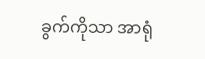ခွက်ကိုသာ အာရုံ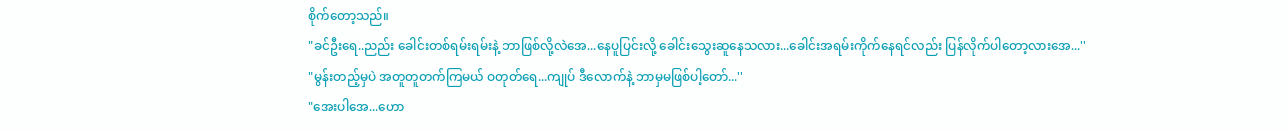စိုက်တော့သည်။
"ခင်ဦးရေ..ညည်း ခေါင်းတစ်ရမ်းရမ်းနဲ့ ဘာဖြစ်လို့လဲအေ...နေပူပြင်းလို့ ခေါင်းသွေးဆူနေသလား...ခေါင်းအရမ်းကိုက်နေရင်လည်း ပြန်လိုက်ပါတော့လားအေ...''
"မွန်းတည့်မှပဲ အတူတူတက်ကြမယ် ဝတုတ်ရေ...ကျုပ် ဒီလောက်နဲ့ ဘာမှမဖြစ်ပါ့တော်...''
"အေးပါအေ...ဟော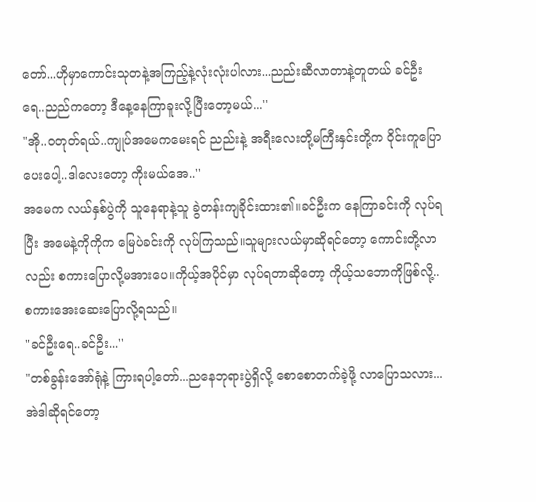တော်...ဟိုမှာကောင်းသုတနဲ့အကြည့်နဲ့လုံးလုံးပါလား...ညည်းဆီလာတာနဲ့တူတယ် ခင်ဦးရေ..ညည်ကတော့ ဒီနေ့နေကြာခူးလို့ပြီးတော့မယ်...''
"အို..ဝတုတ်ရယ်..ကျုပ်အမေကမေးရင် ညည်းနဲ့ အရီးလေးတို့မကြီးနှင်းတို့က ဝိုင်းကူပြောပေးပေါ့..ဒါလေးတော့ ကိုးမယ်အေ..''
အမေက လယ်နှစ်ပွဲကို သူနေရာနဲ့သူ ခွဲတန်းကျခိုင်းထား၏။ခင်ဦးက နေကြာခင်းကို လုပ်ရပြီး အမေနဲ့ကိုကိုက မြေပဲခင်းကို လုပ်ကြသည်။သူများလယ်မှာဆိုရင်တော့ ကောင်းတို့လာလည်း စကားပြောလို့မအားပေ။ကိုယ့်အပိုင်မှာ လုပ်ရတာဆိုတော့ ကိုယ့်သဘောကိုဖြစ်လို့..စကားအေးဆေးပြောလို့ရသည်။
"ခင်ဦးရေ..ခင်ဦး...''
"တစ်ခွန်းအော်ရုံနဲ့ ကြားရပါ့တော်...ညနေဘုရားပွဲရှိလို့ စောစောတက်ခဲ့ဖို့ လာပြောသလား...အဲဒါဆိုရင်တော့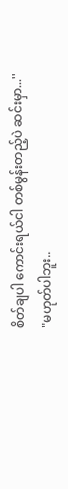စိတ်ချပါ ကောင်းရယ်ငါ တစ်မွန်းတည့်ပဲ ဆင်းမှာ...''
"မဟုတ်ပါဘူး..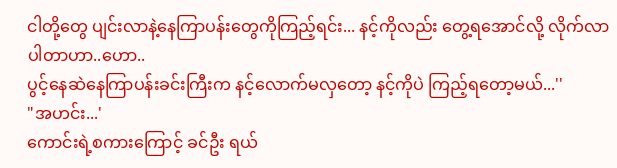ငါတို့တွေ ပျင်းလာနဲ့နေကြာပန်းတွေကိုကြည့်ရင်း... နင့်ကိုလည်း တွေ့ရအောင်လို့ လိုက်လာပါတာဟာ..ဟော..
ပွင့်နေဆဲနေကြာပန်းခင်းကြီးက နင့်လောက်မလှတော့ နင့်ကိုပဲ ကြည့်ရတော့မယ်...''
"အဟင်း...'
ကောင်းရဲ့စကားကြောင့် ခင်ဦး ရယ်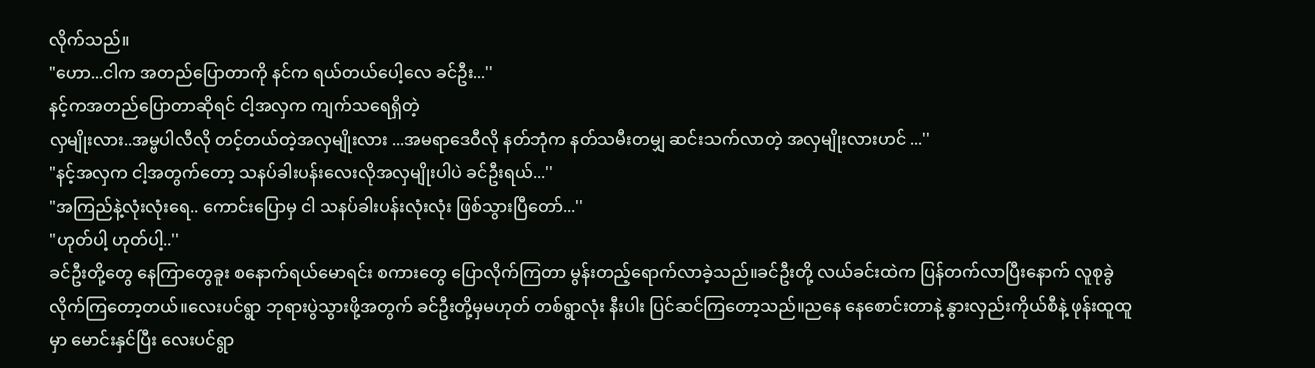လိုက်သည်။
"ဟော...ငါက အတည်ပြောတာကို နင်က ရယ်တယ်ပေါ့လေ ခင်ဦး...''
နင့်ကအတည်ပြောတာဆိုရင် ငါ့အလှက ကျက်သရေရှိတဲ့
လှမျိုးလား..အမ္ဗပါလီလို တင့်တယ်တဲ့အလှမျိုးလား ...အမရာဒေဝီလို နတ်ဘုံက နတ်သမီးတမျှ ဆင်းသက်လာတဲ့ အလှမျိုးလားဟင် ...''
"နင့်အလှက ငါ့အတွက်တော့ သနပ်ခါးပန်းလေးလိုအလှမျိုးပါပဲ ခင်ဦးရယ်...''
"အကြည်နဲ့လုံးလုံးရေ.. ကောင်းပြောမှ ငါ သနပ်ခါးပန်းလုံးလုံး ဖြစ်သွားပြီတော်...''
"ဟုတ်ပါ့ ဟုတ်ပါ့..''
ခင်ဦးတို့တွေ နေကြာတွေခူး စနောက်ရယ်မောရင်း စကားတွေ ပြောလိုက်ကြတာ မွန်းတည့်ရောက်လာခဲ့သည်။ခင်ဦးတို့ လယ်ခင်းထဲက ပြန်တက်လာပြီးနောက် လူစုခွဲလိုက်ကြတော့တယ်။လေးပင်ရွာ ဘုရားပွဲသွားဖို့အတွက် ခင်ဦးတို့မှမဟုတ် တစ်ရွာလုံး နီးပါး ပြင်ဆင်ကြတော့သည်။ညနေ နေစောင်းတာနဲ့ နွားလှည်းကိုယ်စီနဲ့ ဖုန်းထူထူမှာ မောင်းနှင်ပြီး လေးပင်ရွာ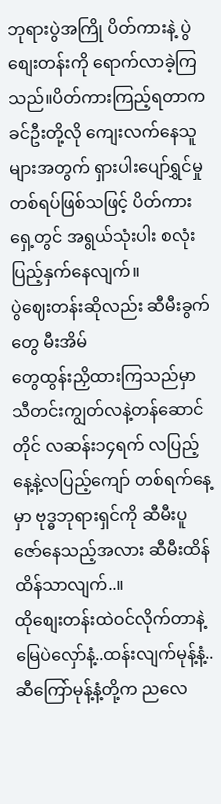ဘုရားပွဲအကြို ပိတ်ကားနဲ့ ပွဲစျေးတန်းကို ရောက်လာခဲ့ကြသည်။ပိတ်ကားကြည့်ရတာက ခင်ဦးတို့လို ကျေးလက်နေသူများအတွက် ရှားပါးပျော်ရွှင်မှုတစ်ရပ်ဖြစ်သဖြင့် ပိတ်ကားရှေ့တွင် အရွယ်သုံးပါး စလုံးပြည့်နှက်နေလျက်။
ပွဲဈေးတန်းဆိုလည်း ဆီမီးခွက်တွေ မီးအိမ်
တွေထွန်းညှိထားကြသည်မှာ သီတင်းကျွတ်လနဲ့တန်ဆောင်တိုင် လဆန်း၁၄ရက် လပြည့်နေ့နဲ့လပြည့်ကျော် တစ်ရက်နေ့မှာ ဗုဒ္ဓဘုရားရှင်ကို ဆီမီးပူဇော်နေသည့်အလား ဆီမီးထိန်ထိန်သာလျက်..။
ထိုစျေးတန်းထဲဝင်လိုက်တာနဲ့ မြေပဲလှော်နံ့..ထန်းလျက်မုန့်နံ့..ဆီကြော်မုန့်နံ့တို့က ညလေ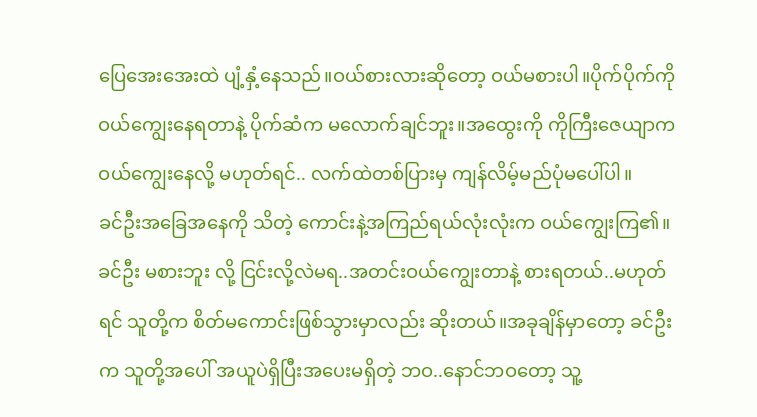ပြေအေးအေးထဲ ပျံ့နှံ့နေသည်။ဝယ်စားလားဆိုတော့ ဝယ်မစားပါ။ပိုက်ပိုက်ကို ဝယ်ကျွေးနေရတာနဲ့ ပိုက်ဆံက မလောက်ချင်ဘူး။အထွေးကို ကိုကြီးဇေယျာက ဝယ်ကျွေးနေလို့ မဟုတ်ရင်.. လက်ထဲတစ်ပြားမှ ကျန်လိမ့်မည်ပုံမပေါ်ပါ။
ခင်ဦးအခြေအနေကို သိတဲ့ ကောင်းနဲ့အကြည်ရယ်လုံးလုံးက ဝယ်ကျွေးကြ၏။ခင်ဦး မစားဘူး လို့ ငြင်းလို့လဲမရ..အတင်းဝယ်ကျွေးတာနဲ့ စားရတယ်..မဟုတ်ရင် သူတို့က စိတ်မကောင်းဖြစ်သွားမှာလည်း ဆိုးတယ်။အခုချိန်မှာတော့ ခင်ဦးက သူတို့အပေါ် အယူပဲရှိပြီးအပေးမရှိတဲ့ ဘဝ..နောင်ဘဝတော့ သူ့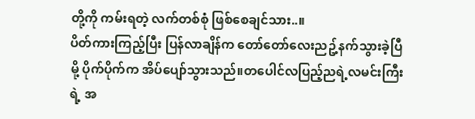တို့ကို ကမ်းရတဲ့ လက်တစ်စုံ ဖြစ်စေချင်သား..။
ပိတ်ကားကြည့်ပြီး ပြန်လာချိန်က တော်တော်လေးညဥ့်နက်သွားခဲ့ပြီမို့ ပိုက်ပိုက်က အိပ်ပျော်သွားသည်။တပေါင်လပြည့်ညရဲ့လမင်းကြီးရဲ့ အ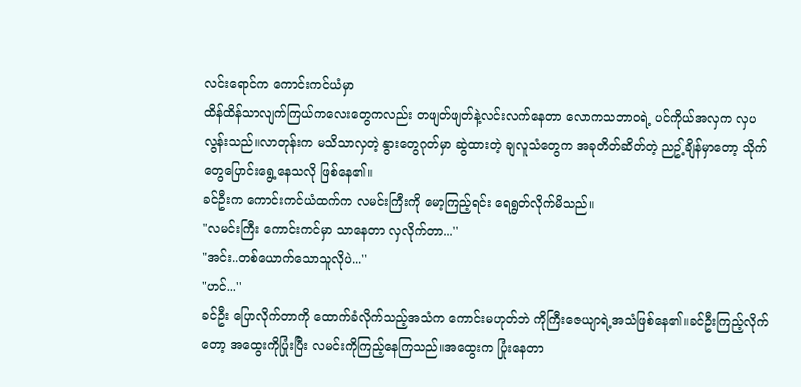လင်းရောင်က ကောင်းကင်ယံမှာ
ထိန်ထိန်သာလျက်ကြယ်ကလေးတွေကလည်း တဖျတ်ဖျတ်နဲ့လင်းလက်နေတာ လောကသဘာဝရဲ့ ပင်ကိုယ်အလှက လှပလွန်းသည်။လာတုန်းက မသိသာလှတဲ့ နွားတွေဂုတ်မှာ ဆွဲထားတဲ့ ချလူသံတွေက အခုတိတ်ဆိတ်တဲ့ ညဥ့်ချိန်မှာတော့ သိုက်တွေပြောင်းရွေ့နေသလို ဖြစ်နေ၏။
ခင်ဦးက ကောင်းကင်ယံထက်က လမင်းကြီးကို မော့ကြည့်ရင်း ရေရွတ်လိုက်မိသည်။
"လမင်းကြီး ကောင်းကင်မှာ သာနေတာ လှလိုက်တာ...''
"အင်း..တစ်ယောက်သောသူလိုပဲ...''
"ဟင်...''
ခင်ဦး ပြောလိုက်တာကို ထောက်ခံလိုက်သည့်အသံက ကောင်းမဟုတ်ဘဲ ကိုကြီးဇေယျာရဲ့အသံဖြစ်နေ၏။ခင်ဦးကြည့်လိုက်တော့ အထွေးကိုပြုံးပြီး လမင်းကိုကြည့်နေကြသည်။အထွေးက ပြုံးနေတာ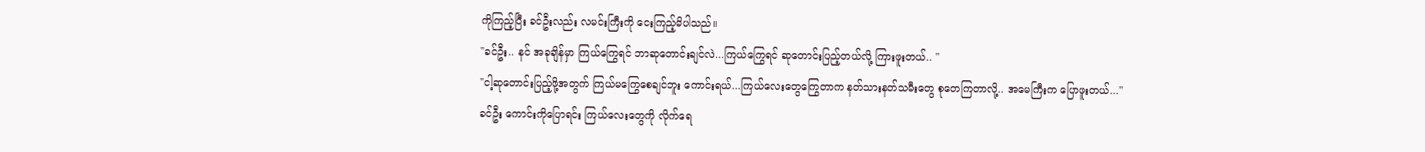ကိုကြည့်ပြီး ခင်ဦးလည်း လမင်းကြီးကို ငေးကြည့်မိပါသည်။
"ခင်ဦး.. နင် အခုချိန်မှာ ကြယ်ကြွေရင် ဘာဆုတောင်းချင်လဲ...ကြယ်ကြွေရင် ဆုတောင်းပြည့်တယ်လို့ ကြားဖူးတယ်.. ''
"ငါ့ဆုတောင်းပြည့်ဖို့အတွက် ကြယ်မကြွေစေချင်ဘူး ကောင်းရယ်...ကြယ်လေးတွေကြွေတာက နတ်သားနတ်သမီးတွေ စုတေကြတာလို့.. အမေကြီးက ပြောဖူးတယ်...''
ခင်ဦး ကောင်းကိုပြောရင်း ကြယ်လေးတွေကို လိုက်ရေ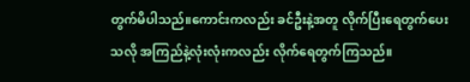တွက်မိပါသည်။ကောင်းကလည်း ခင်ဦးနဲ့အတူ လိုက်ပြီးရေတွက်ပေးသလို အကြည်နဲ့လုံးလုံးကလည်း လိုက်ရေတွက်ကြသည်။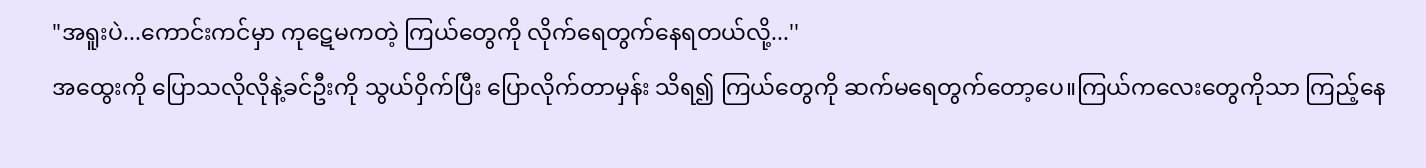"အရူးပဲ...ကောင်းကင်မှာ ကုဋေမကတဲ့ ကြယ်တွေကို လိုက်ရေတွက်နေရတယ်လို့...''
အထွေးကို ပြောသလိုလိုနဲ့ခင်ဦးကို သွယ်ဝှိက်ပြီး ပြောလိုက်တာမှန်း သိရ၍ ကြယ်တွေကို ဆက်မရေတွက်တော့ပေ။ကြယ်ကလေးတွေကိုသာ ကြည့်နေ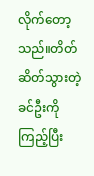လိုက်တော့သည်။တိတ်ဆိတ်သွားတဲ့ ခင်ဦးကို ကြည့်ပြီး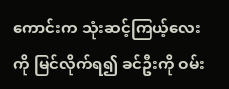ကောင်းက သုံးဆင့်ကြယ့်လေးကို မြင်လိုက်ရ၍ ခင်ဦးကို ဝမ်း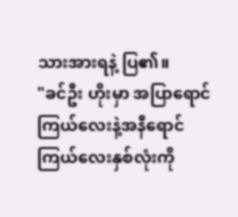သားအားရနဲ့ ပြ၏။
"ခင်ဦး ဟိုးမှာ အပြာရောင်ကြယ်လေးနဲ့အနီရောင် ကြယ်လေးနှစ်လုံးကို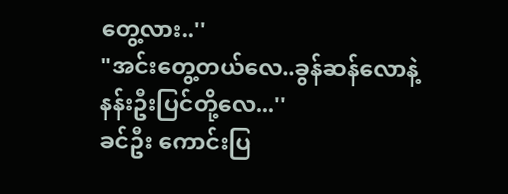တွေ့လား..''
"အင်းတွေ့တယ်လေ..ခွန်ဆန်လောနဲ့နန်းဦးပြင်တို့လေ...''
ခင်ဦး ကောင်းပြ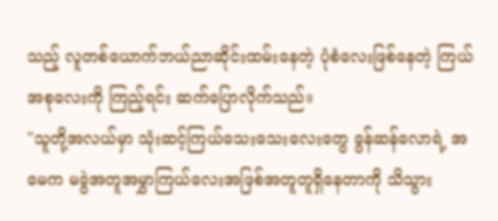သည့် လူတစ်ယောက်ဘယ်ညာဆိုင်းထမ်းနေတဲ့ ပုံစံလေးဖြစ်နေတဲ့ ကြယ်အစုလေးကို ကြည့်ရင်း ဆက်ပြောလိုက်သည်။
"သူတို့အလယ်မှာ သုံးဆင့်ကြယ်သေးသေးလေးတွေ ခွန်ဆန်လောရဲ့ အမေက မခွဲအတူအမွှာကြယ်လေးအဖြစ်အတူတူရှိနေတာကို သိသွား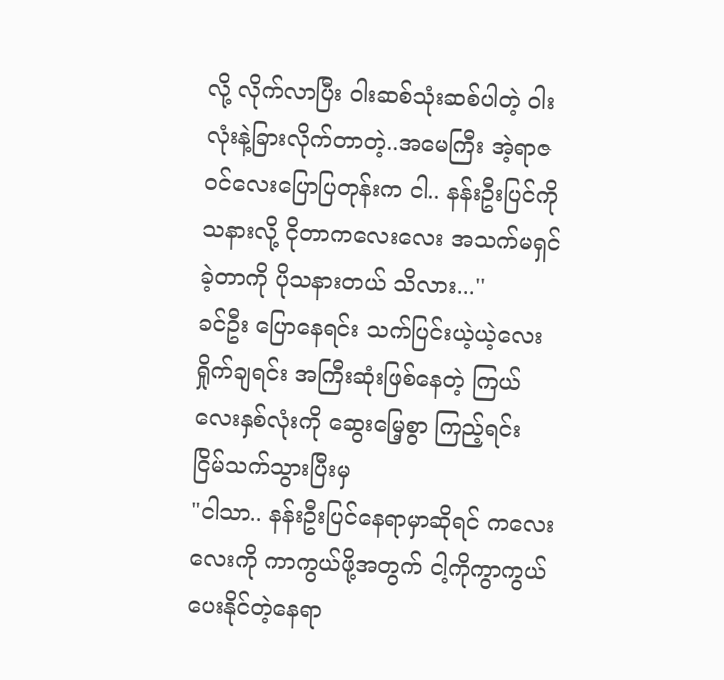လို့ လိုက်လာပြီး ဝါးဆစ်သုံးဆစ်ပါတဲ့ ဝါးလုံးနဲ့ခြားလိုက်တာတဲ့..အမေကြီး အဲ့ရာဇဝင်လေးပြောပြတုန်းက ငါ.. နန်းဦးပြင်ကို သနားလို့ ငိုတာကလေးလေး အသက်မရှင်ခဲ့တာကို ပိုသနားတယ် သိလား...''
ခင်ဦး ပြောနေရင်း သက်ပြင်းယဲ့ယဲ့လေး ရှိုက်ချရင်း အကြီးဆုံးဖြစ်နေတဲ့ ကြယ်လေးနှစ်လုံးကို ဆွေးမြေ့စွာ ကြည့်ရင်း ငြိမ်သက်သွားပြီးမှ
"ငါသာ.. နန်းဦးပြင်နေရာမှာဆိုရင် ကလေးလေးကို ကာကွယ်ဖို့အတွက် ငါ့ကိုကွာကွယ်ပေးနိုင်တဲ့နေရာ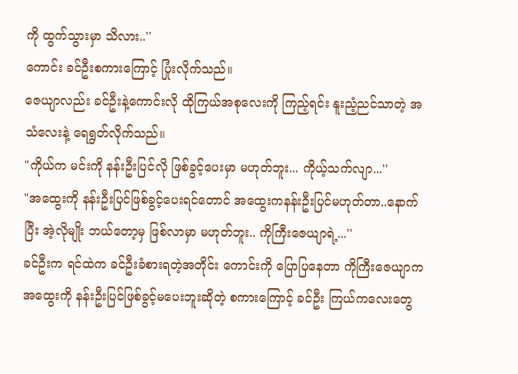ကို ထွက်သွားမှာ သိလား..''
ကောင်း ခင်ဦးစကားကြောင့် ပြုံးလိုက်သည်။
ဇေယျာလည်း ခင်ဦးနဲ့ကောင်းလို ထိုကြယ်အစုလေးကို ကြည့်ရင်း နူးညံ့ညင်သာတဲ့ အသံလေးနဲ့ ရေရွတ်လိုက်သည်။
"ကိုယ်က မင်းကို နန်းဦးပြင်လို ဖြစ်ခွင့်ပေးမှာ မဟုတ်ဘူး... ကိုယ့်သက်လျာ...''
"အထွေးကို နန်းဦးပြင်ဖြစ်ခွင့်ပေးရင်တောင် အထွေးကနန်းဦးပြင်မဟုတ်တာ..နောက်ပြီး အဲ့လိုမျိုး ဘယ်တော့မှ ဖြစ်လာမှာ မဟုတ်ဘူး.. ကိုကြီးဇေယျာရဲ့...''
ခင်ဦးက ရင်ထဲက ခင်ဦးခံစားရတဲ့အတိုင်း ကောင်းကို ပြောပြနေတာ ကိုကြီးဇေယျာက အထွေးကို နန်းဦးပြင်ဖြစ်ခွင့်မပေးဘူးဆိုတဲ့ စကားကြောင့် ခင်ဦး ကြယ်ကလေးတွေ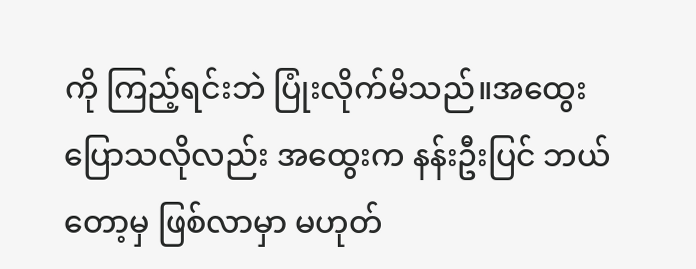ကို ကြည့်ရင်းဘဲ ပြုံးလိုက်မိသည်။အထွေးပြောသလိုလည်း အထွေးက နန်းဦးပြင် ဘယ်တော့မှ ဖြစ်လာမှာ မဟုတ်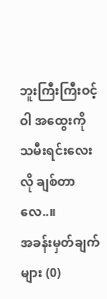ဘူးကြီးကြီးဝင့်ဝါ အထွေးကို သမီးရင်းလေးလို ချစ်တာလေ..။
အခန်းမှတ်ချက်များ (0)